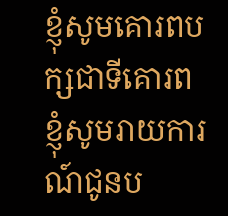ខ្ញុំសូមគោរពបក្សជាទីគោរព
ខ្ញុំសូមរាយការណ៍ជូនប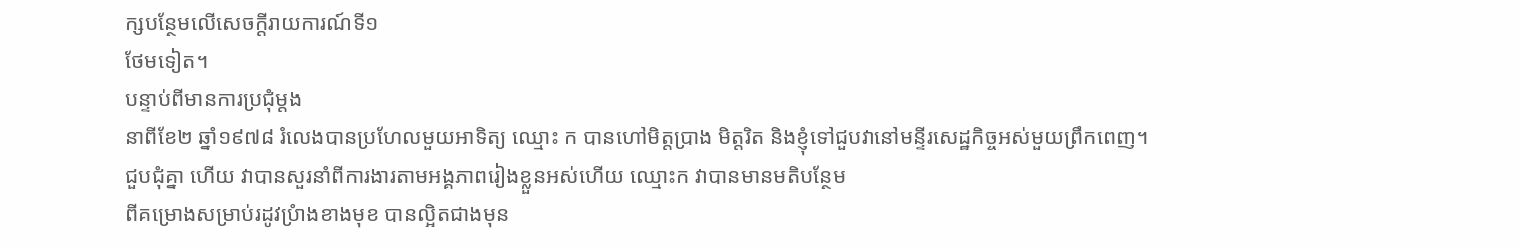ក្សបន្ថែមលើសេចក្តីរាយការណ៍ទី១
ថែមទៀត។
បន្ទាប់ពីមានការប្រជុំម្តង
នាពីខែ២ ឆ្នាំ១៩៧៨ រំលេងបានប្រហែលមួយអាទិត្យ ឈ្មោះ ក បានហៅមិត្តប្រាង មិត្តរិត និងខ្ញុំទៅជួបវានៅមន្ទីរសេដ្ឋកិច្ចអស់មួយព្រឹកពេញ។
ជួបជុំគ្នា ហើយ វាបានសួរនាំពីការងារតាមអង្គភាពរៀងខ្លួនអស់ហើយ ឈ្មោះក វាបានមានមតិបន្ថែម
ពីគម្រោងសម្រាប់រដូវប្រំាងខាងមុខ បានល្អិតជាងមុន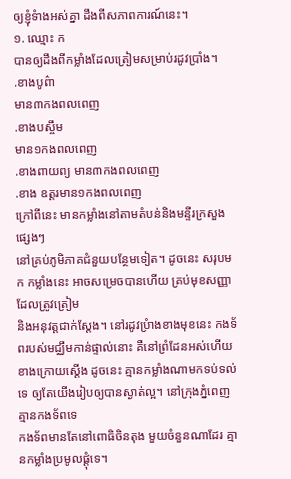ឲ្យខ្ញុំទំាងអស់គ្នា ដឹងពីសភាពការណ៍នេះ។
១. ឈ្មោះ ក
បានឲ្យដឹងពីកម្លាំងដែលត្រៀមសម្រាប់រដូវប្រាំង។
.ខាងបូព៌ា
មាន៣កងពលពេញ
.ខាងបស្ចឹម
មាន១កងពលពេញ
.ខាងពាយព្យ មាន៣កងពលពេញ
.ខាង ឧត្តរមាន១កងពលពេញ
ក្រៅពីនេះ មានកម្លាំងនៅតាមតំបន់និងមន្ទីរក្រសួងផ្សេងៗ
នៅគ្រប់ភូមិភាគជំនួយបន្ថែមទៀត។ ដូចនេះ សរុបមក កម្លាំងនេះ អាចសម្រេចបានហើយ គ្រប់មុខសញ្ញាដែលត្រូវត្រៀម
និងអនុវត្តជាក់ស្តែង។ នៅរដូវប្រំាងខាងមុខនេះ កងទ័ពរបស់មជ្ឈឹមកាន់ផ្ទាល់នោះ គឺនៅព្រំដែនអស់ហើយ
ខាងក្រោយស្តើង ដូចនេះ គ្មានកម្លាំងណាមកទប់ទល់ទេ ឲ្យតែយើងរៀបឲ្យបានស្ងាត់ល្អ។ នៅក្រុងភ្នំពេញគ្មានកងទ័ពទេ
កងទ័ពមានតែនៅពោធិចិនតុង មួយចំនួនណាដែរ គ្មានកម្លាំងប្រមូលផ្តុំទេ។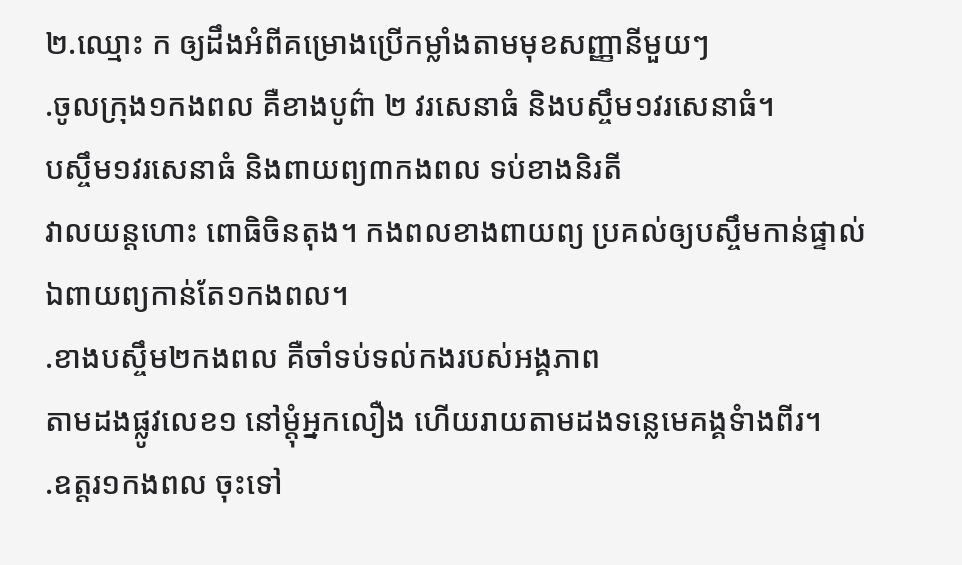២.ឈ្មោះ ក ឲ្យដឹងអំពីគម្រោងប្រើកម្លាំងតាមមុខសញ្ញានីមួយៗ
.ចូលក្រុង១កងពល គឺខាងបូព៌ា ២ វរសេនាធំ និងបស្ចឹម១វរសេនាធំ។
បស្ចឹម១វរសេនាធំ និងពាយព្យ៣កងពល ទប់ខាងនិរតី
វាលយន្តហោះ ពោធិចិនតុង។ កងពលខាងពាយព្យ ប្រគល់ឲ្យបស្ចឹមកាន់ផ្ទាល់ ឯពាយព្យកាន់តែ១កងពល។
.ខាងបស្ចឹម២កងពល គឺចាំទប់ទល់កងរបស់អង្គភាព
តាមដងផ្លូវលេខ១ នៅម្តុំអ្នកលឿង ហើយរាយតាមដងទន្លេមេគង្គទំាងពីរ។
.ឧត្តរ១កងពល ចុះទៅ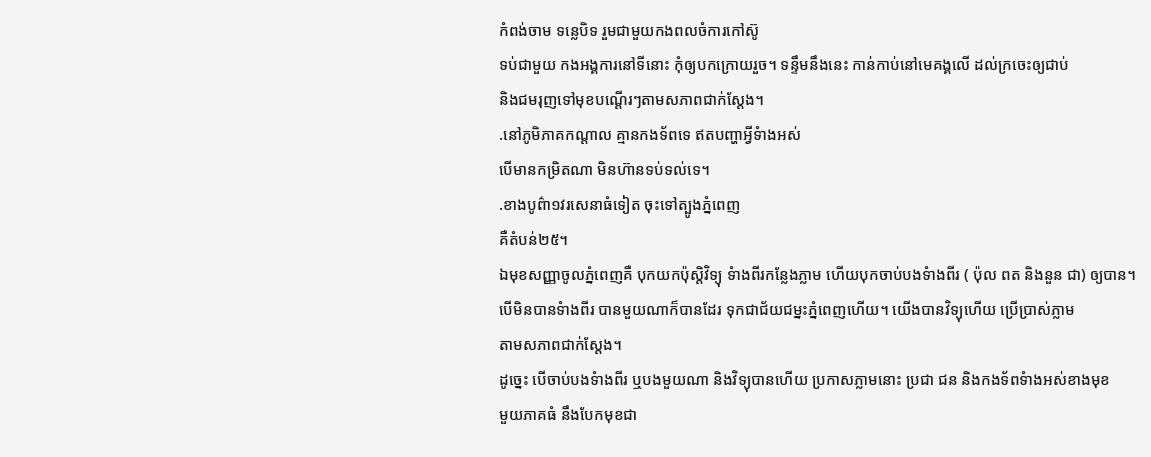កំពង់ចាម ទន្លេបិទ រួមជាមួយកងពលចំការកៅស៊ូ
ទប់ជាមួយ កងអង្គការនៅទីនោះ កុំឲ្យបកក្រោយរួច។ ទន្ទឹមនឹងនេះ កាន់កាប់នៅមេគង្គលើ ដល់ក្រចេះឲ្យជាប់
និងជមរុញទៅមុខបណ្តើរៗតាមសភាពជាក់ស្តែង។
.នៅភូមិភាគកណ្តាល គ្មានកងទ័ពទេ ឥតបញ្ហាអ្វីទំាងអស់
បើមានកម្រិតណា មិនហ៊ានទប់ទល់ទេ។
.ខាងបូព៌ា១វរសេនាធំទៀត ចុះទៅត្បូងភ្នំពេញ
គឺតំបន់២៥។
ឯមុខសញ្ញាចូលភ្នំពេញគឺ បុកយកប៉ុស្តិវិទ្យុ ទំាងពីរកន្លែងភ្លាម ហើយបុកចាប់បងទំាងពីរ ( ប៉ុល ពត និងនួន ជា) ឲ្យបាន។
បើមិនបានទំាងពីរ បានមួយណាក៏បានដែរ ទុកជាជ័យជម្នះភ្នំពេញហើយ។ យើងបានវិទ្យុហើយ ប្រើប្រាស់ភ្លាម
តាមសភាពជាក់ស្តែង។
ដូច្នេះ បើចាប់បងទំាងពីរ ឬបងមួយណា និងវិទ្យុបានហើយ ប្រកាសភ្លាមនោះ ប្រជា ជន និងកងទ័ពទំាងអស់ខាងមុខ
មួយភាគធំ នឹងបែកមុខជា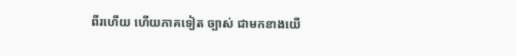ពីរហើយ ហើយភាគទៀត ច្បាស់ ជាមកខាងយើ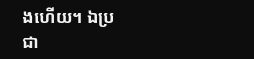ងហើយ។ ឯប្រជា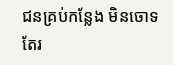ជនគ្រប់កន្លែង មិនចោទ
តែរ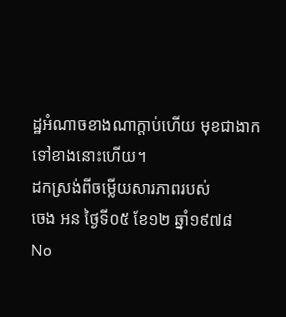ដ្ឋអំណាចខាងណាក្តាប់ហើយ មុខជាងាកទៅខាងនោះហើយ។
ដកស្រង់ពីចម្លើយសារភាពរបស់
ចេង អន ថ្ងៃទី០៥ ខែ១២ ឆ្នាំ១៩៧៨
No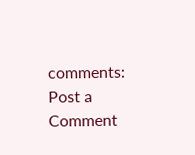comments:
Post a Comment